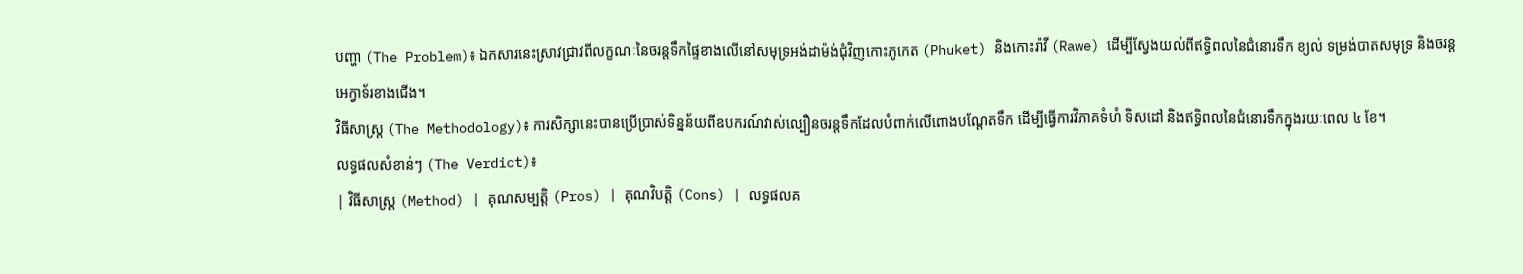បញ្ហា (The Problem)៖ ឯកសារនេះស្រាវជ្រាវពីលក្ខណៈនៃចរន្តទឹកផ្ទៃខាងលើនៅសមុទ្រអង់ដាម៉ង់ជុំវិញកោះភូកេត (Phuket) និងកោះរ៉ាវី (Rawe) ដើម្បីស្វែងយល់ពីឥទ្ធិពលនៃជំនោរទឹក ខ្យល់ ទម្រង់បាតសមុទ្រ និងចរន្តអេក្វាទ័រខាងជើង។
វិធីសាស្ត្រ (The Methodology)៖ ការសិក្សានេះបានប្រើប្រាស់ទិន្នន័យពីឧបករណ៍វាស់ល្បឿនចរន្តទឹកដែលបំពាក់លើពោងបណ្តែតទឹក ដើម្បីធ្វើការវិភាគទំហំ ទិសដៅ និងឥទ្ធិពលនៃជំនោរទឹកក្នុងរយៈពេល ៤ ខែ។
លទ្ធផលសំខាន់ៗ (The Verdict)៖
| វិធីសាស្ត្រ (Method) | គុណសម្បត្តិ (Pros) | គុណវិបត្តិ (Cons) | លទ្ធផលគ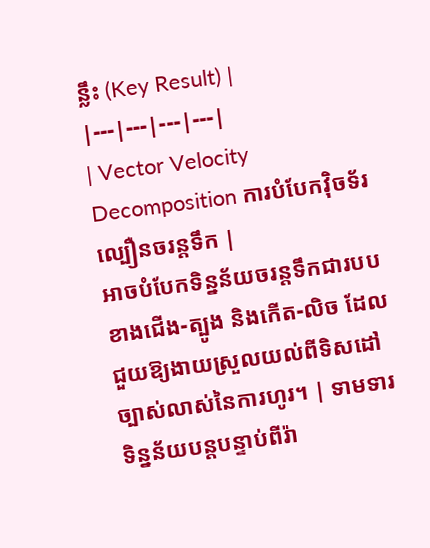ន្លឹះ (Key Result) |
|---|---|---|---|
| Vector Velocity Decomposition ការបំបែកវ៉ិចទ័រល្បឿនចរន្តទឹក |
អាចបំបែកទិន្នន័យចរន្តទឹកជារបបខាងជើង-ត្បូង និងកើត-លិច ដែលជួយឱ្យងាយស្រួលយល់ពីទិសដៅច្បាស់លាស់នៃការហូរ។ | ទាមទារទិន្នន័យបន្តបន្ទាប់ពីរ៉ា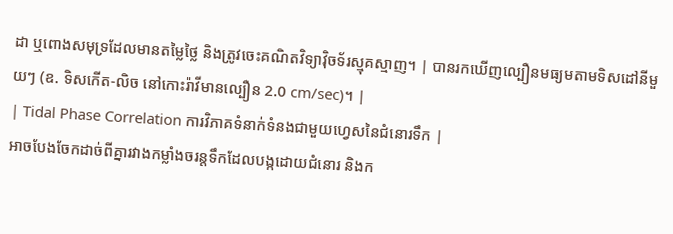ដា ឬពោងសមុទ្រដែលមានតម្លៃថ្លៃ និងត្រូវចេះគណិតវិទ្យាវ៉ិចទ័រស្មុគស្មាញ។ | បានរកឃើញល្បឿនមធ្យមតាមទិសដៅនីមួយៗ (ឧ. ទិសកើត-លិច នៅកោះរ៉ាវីមានល្បឿន 2.0 cm/sec)។ |
| Tidal Phase Correlation ការវិភាគទំនាក់ទំនងជាមួយហ្វេសនៃជំនោរទឹក |
អាចបែងចែកដាច់ពីគ្នារវាងកម្លាំងចរន្តទឹកដែលបង្កដោយជំនោរ និងក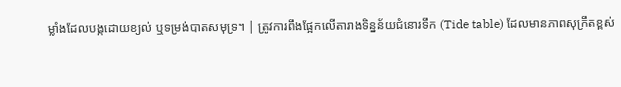ម្លាំងដែលបង្កដោយខ្យល់ ឬទម្រង់បាតសមុទ្រ។ | ត្រូវការពឹងផ្អែកលើតារាងទិន្នន័យជំនោរទឹក (Tide table) ដែលមានភាពសុក្រឹតខ្ពស់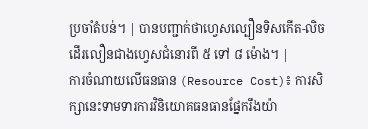ប្រចាំតំបន់។ | បានបញ្ជាក់ថាហ្វេសល្បឿនទិសកើត-លិច ដើរលឿនជាងហ្វេសជំនោរពី ៥ ទៅ ៨ ម៉ោង។ |
ការចំណាយលើធនធាន (Resource Cost)៖ ការសិក្សានេះទាមទារការវិនិយោគធនធានផ្នែករឹងយ៉ា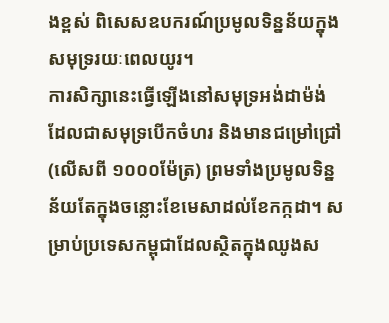ងខ្ពស់ ពិសេសឧបករណ៍ប្រមូលទិន្នន័យក្នុងសមុទ្ររយៈពេលយូរ។
ការសិក្សានេះធ្វើឡើងនៅសមុទ្រអង់ដាម៉ង់ ដែលជាសមុទ្របើកចំហរ និងមានជម្រៅជ្រៅ (លើសពី ១០០០ម៉ែត្រ) ព្រមទាំងប្រមូលទិន្នន័យតែក្នុងចន្លោះខែមេសាដល់ខែកក្កដា។ សម្រាប់ប្រទេសកម្ពុជាដែលស្ថិតក្នុងឈូងស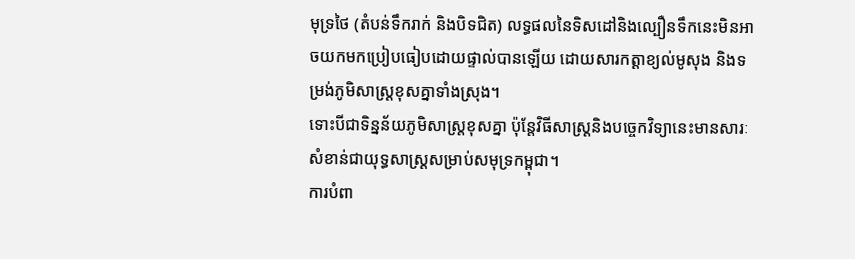មុទ្រថៃ (តំបន់ទឹករាក់ និងបិទជិត) លទ្ធផលនៃទិសដៅនិងល្បឿនទឹកនេះមិនអាចយកមកប្រៀបធៀបដោយផ្ទាល់បានឡើយ ដោយសារកត្តាខ្យល់មូសុង និងទម្រង់ភូមិសាស្ត្រខុសគ្នាទាំងស្រុង។
ទោះបីជាទិន្នន័យភូមិសាស្ត្រខុសគ្នា ប៉ុន្តែវិធីសាស្ត្រនិងបច្ចេកវិទ្យានេះមានសារៈសំខាន់ជាយុទ្ធសាស្ត្រសម្រាប់សមុទ្រកម្ពុជា។
ការបំពា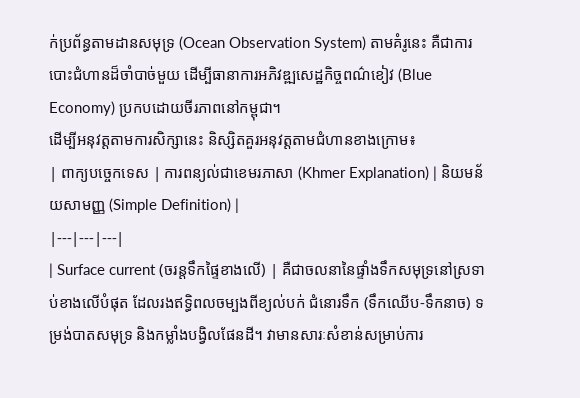ក់ប្រព័ន្ធតាមដានសមុទ្រ (Ocean Observation System) តាមគំរូនេះ គឺជាការបោះជំហានដ៏ចាំបាច់មួយ ដើម្បីធានាការអភិវឌ្ឍសេដ្ឋកិច្ចពណ៌ខៀវ (Blue Economy) ប្រកបដោយចីរភាពនៅកម្ពុជា។
ដើម្បីអនុវត្តតាមការសិក្សានេះ និស្សិតគួរអនុវត្តតាមជំហានខាងក្រោម៖
| ពាក្យបច្ចេកទេស | ការពន្យល់ជាខេមរភាសា (Khmer Explanation) | និយមន័យសាមញ្ញ (Simple Definition) |
|---|---|---|
| Surface current (ចរន្តទឹកផ្ទៃខាងលើ) | គឺជាចលនានៃផ្ទាំងទឹកសមុទ្រនៅស្រទាប់ខាងលើបំផុត ដែលរងឥទ្ធិពលចម្បងពីខ្យល់បក់ ជំនោរទឹក (ទឹកឈើប-ទឹកនាច) ទម្រង់បាតសមុទ្រ និងកម្លាំងបង្វិលផែនដី។ វាមានសារៈសំខាន់សម្រាប់ការ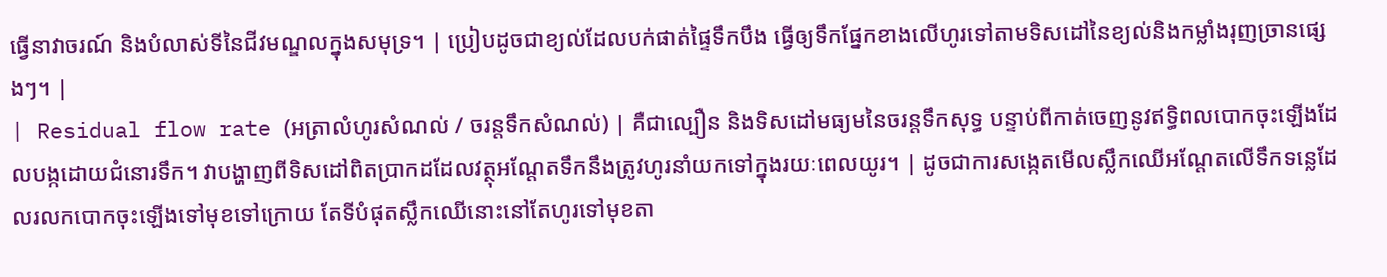ធ្វើនាវាចរណ៍ និងបំលាស់ទីនៃជីវមណ្ឌលក្នុងសមុទ្រ។ | ប្រៀបដូចជាខ្យល់ដែលបក់ផាត់ផ្ទៃទឹកបឹង ធ្វើឲ្យទឹកផ្នែកខាងលើហូរទៅតាមទិសដៅនៃខ្យល់និងកម្លាំងរុញច្រានផ្សេងៗ។ |
| Residual flow rate (អត្រាលំហូរសំណល់ / ចរន្តទឹកសំណល់) | គឺជាល្បឿន និងទិសដៅមធ្យមនៃចរន្តទឹកសុទ្ធ បន្ទាប់ពីកាត់ចេញនូវឥទ្ធិពលបោកចុះឡើងដែលបង្កដោយជំនោរទឹក។ វាបង្ហាញពីទិសដៅពិតប្រាកដដែលវត្ថុអណ្តែតទឹកនឹងត្រូវហូរនាំយកទៅក្នុងរយៈពេលយូរ។ | ដូចជាការសង្កេតមើលស្លឹកឈើអណ្តែតលើទឹកទន្លេដែលរលកបោកចុះឡើងទៅមុខទៅក្រោយ តែទីបំផុតស្លឹកឈើនោះនៅតែហូរទៅមុខតា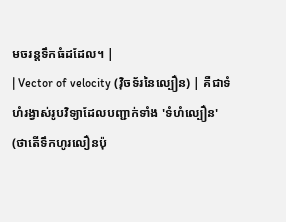មចរន្តទឹកធំដដែល។ |
| Vector of velocity (វ៉ិចទ័រនៃល្បឿន) | គឺជាទំហំរង្វាស់រូបវិទ្យាដែលបញ្ជាក់ទាំង 'ទំហំល្បឿន' (ថាតើទឹកហូរលឿនប៉ុ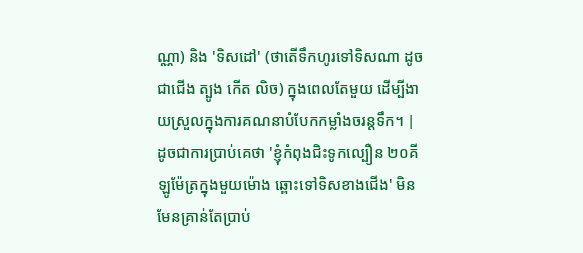ណ្ណា) និង 'ទិសដៅ' (ថាតើទឹកហូរទៅទិសណា ដូចជាជើង ត្បូង កើត លិច) ក្នុងពេលតែមួយ ដើម្បីងាយស្រួលក្នុងការគណនាបំបែកកម្លាំងចរន្តទឹក។ | ដូចជាការប្រាប់គេថា 'ខ្ញុំកំពុងជិះទូកល្បឿន ២០គីឡូម៉ែត្រក្នុងមួយម៉ោង ឆ្ពោះទៅទិសខាងជើង' មិនមែនគ្រាន់តែប្រាប់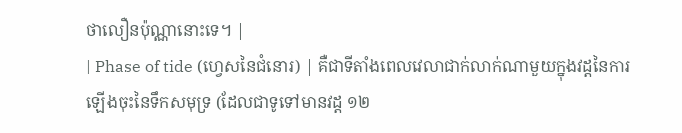ថាលឿនប៉ុណ្ណានោះទេ។ |
| Phase of tide (ហ្វេសនៃជំនោរ) | គឺជាទីតាំងពេលវេលាជាក់លាក់ណាមួយក្នុងវដ្តនៃការឡើងចុះនៃទឹកសមុទ្រ (ដែលជាទូទៅមានវដ្ត ១២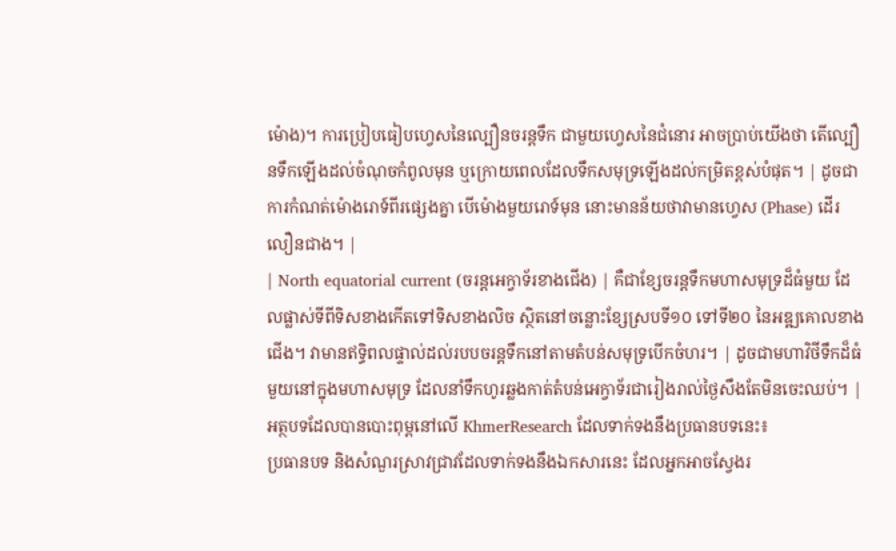ម៉ោង)។ ការប្រៀបធៀបហ្វេសនៃល្បឿនចរន្តទឹក ជាមួយហ្វេសនៃជំនោរ អាចប្រាប់យើងថា តើល្បឿនទឹកឡើងដល់ចំណុចកំពូលមុន ឬក្រោយពេលដែលទឹកសមុទ្រឡើងដល់កម្រិតខ្ពស់បំផុត។ | ដូចជាការកំណត់ម៉ោងរោទ៍ពីរផ្សេងគ្នា បើម៉ោងមួយរោទ៍មុន នោះមានន័យថាវាមានហ្វេស (Phase) ដើរលឿនជាង។ |
| North equatorial current (ចរន្តអេក្វាទ័រខាងជើង) | គឺជាខ្សែចរន្តទឹកមហាសមុទ្រដ៏ធំមួយ ដែលផ្លាស់ទីពីទិសខាងកើតទៅទិសខាងលិច ស្ថិតនៅចន្លោះខ្សែស្របទី១០ ទៅទី២០ នៃអឌ្ឍគោលខាងជើង។ វាមានឥទ្ធិពលផ្ទាល់ដល់របបចរន្តទឹកនៅតាមតំបន់សមុទ្របើកចំហរ។ | ដូចជាមហាវិថីទឹកដ៏ធំមួយនៅក្នុងមហាសមុទ្រ ដែលនាំទឹកហូរឆ្លងកាត់តំបន់អេក្វាទ័រជារៀងរាល់ថ្ងៃសឹងតែមិនចេះឈប់។ |
អត្ថបទដែលបានបោះពុម្ពនៅលើ KhmerResearch ដែលទាក់ទងនឹងប្រធានបទនេះ៖
ប្រធានបទ និងសំណួរស្រាវជ្រាវដែលទាក់ទងនឹងឯកសារនេះ ដែលអ្នកអាចស្វែងរ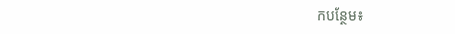កបន្ថែម៖